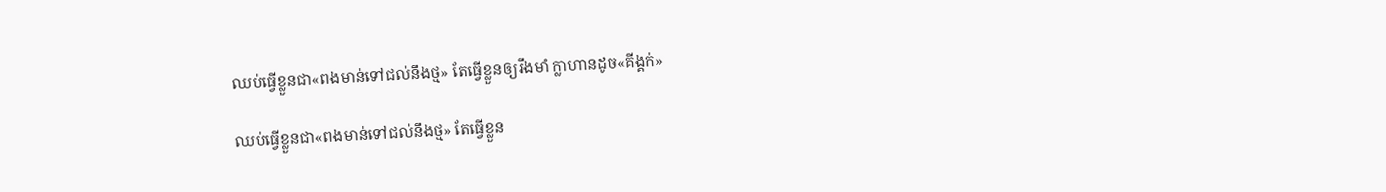ឈប់ធ្វើខ្លួនជា«ពងមាន់ទៅជល់នឹងថ្ម» តែធ្វើខ្លួនឲ្យរឹងមាំ ក្លាហានដូច«គីង្គក់»

ឈប់ធ្វើខ្លួនជា«ពងមាន់ទៅជល់នឹងថ្ម» តែធ្វើខ្លួន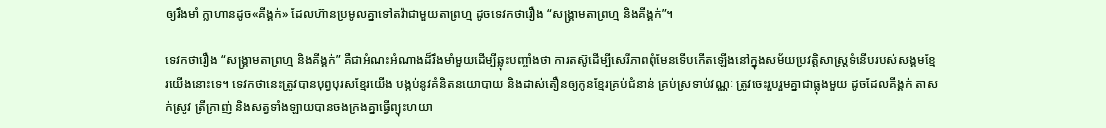ឲ្យរឹងមាំ ក្លាហានដូច«គីង្គក់» ដែលហ៊ានប្រមូលគ្នាទៅតវ៉ាជាមួយតាព្រហ្ម ដូចទេវកថារឿង “សង្គ្រាមតាព្រហ្ម និងគីង្គក់”។

ទេវកថារឿង “សង្គ្រាមតាព្រហ្ម និងគីង្គក់” គឺជាអំណះអំណាងដ៏រឹងមាំមួយដើម្បីឆ្លុះបញ្ចាំងថា ការតស៊ូដើម្បីសេរីភាពពុំមែនទើបកើតឡើងនៅក្នុងសម័យប្រវត្តិសាស្ត្រទំនើបរបស់សង្គមខ្មែរយើងនោះទេ។ ទេវកថានេះត្រូវបានបុព្វបុរសខ្មែរយើង បង្កប់នូវគំនិតនយោបាយ និងដាស់តឿនឲ្យកូនខ្មែរគ្រប់ជំនាន់ គ្រប់ស្រទាប់វណ្ណៈ ត្រូវចេះរួបរួមគ្នាជាធ្លុងមួយ ដូចដែលគីង្គក់ តាសក់ស្រូវ ត្រីក្រាញ់ និងសត្វទាំងឡាយបានចងក្រងគ្នាធ្វើព្យុះហយា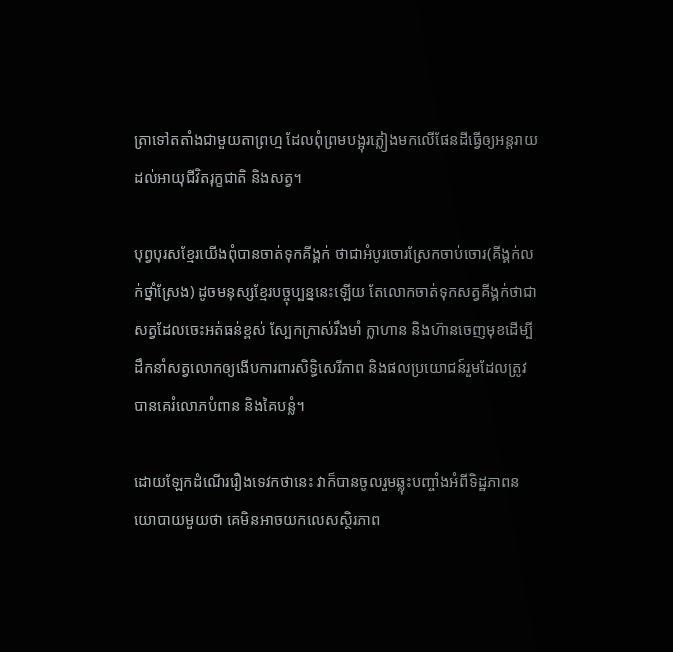ត្រាទៅតតាំងជាមួយតាព្រហ្ម ដែលពុំព្រមបង្អុរភ្លៀងមកលើផែនដីធ្វើឲ្យអន្តរាយដល់អាយុជីវិតរុក្ខជាតិ និងសត្វ។

បុព្វបុរសខ្មែរយើងពុំបានចាត់ទុកគីង្គក់ ថាជាអំបូរចោរស្រែកចាប់ចោរ(គីង្គក់លក់ថ្នាំស្រែង) ដូចមនុស្សខ្មែរបច្ចុប្បន្ននេះឡើយ តែលោកចាត់ទុកសត្វគីង្គក់ថាជាសត្វដែលចេះអត់ធន់ខ្ពស់ ស្បែកក្រាស់រឹងមាំ ក្លាហាន និងហ៊ានចេញមុខដើម្បីដឹកនាំសត្វលោកឲ្យងើបការពារសិទ្ធិសេរីភាព និងផលប្រយោជន៍រួមដែលត្រូវបានគេរំលោភបំពាន និងគៃបន្លំ។

ដោយឡែកដំណើររឿងទេវកថានេះ វាក៏បានចូលរួមឆ្លុះបញ្ចាំងអំពីទិដ្ឋភាពនយោបាយមួយថា គេមិនអាចយកលេសស្ថិរភាព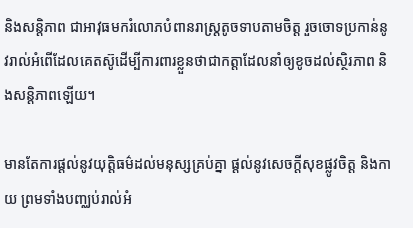និងសន្តិភាព ជាអាវុធមករំលោភបំពានរាស្ត្រតូចទាបតាមចិត្ត រួចចោទប្រកាន់នូវរាល់អំពើដែលគេតស៊ូដើម្បីការពារខ្លួនថាជាកត្តាដែលនាំឲ្យខូចដល់ស្ថិរភាព និងសន្តិភាពឡើយ។

មានតែការផ្តល់នូវយុត្តិធម៌ដល់មនុស្សគ្រប់គ្នា ផ្តល់នូវសេចក្តីសុខផ្លូវចិត្ត និងកាយ ព្រមទាំងបញ្ឈប់រាល់អំ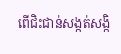ពើជិះជាន់សង្កត់សង្កិ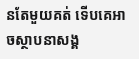នតែមួយគត់ ទើបគេអាចស្ថាបនាសង្គ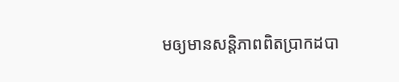មឲ្យមានសន្តិភាពពិតប្រាកដបា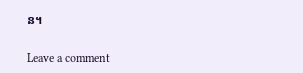ន។

Leave a comment